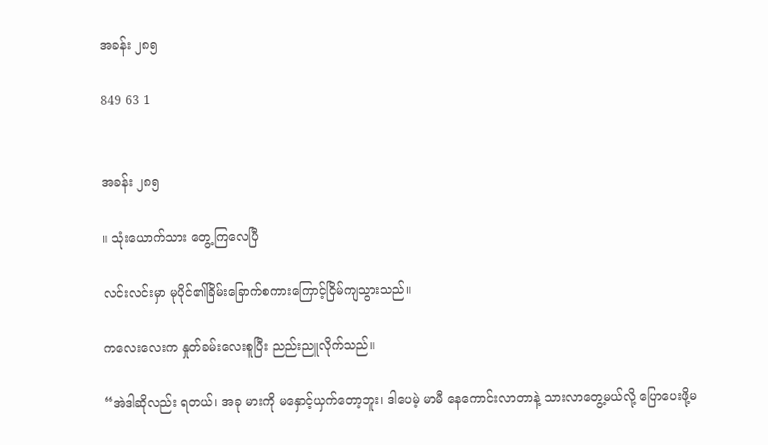အခန်း ၂၈၅

849 63 1


အခန်း ၂၈၅

။ သုံးယောက်သား တွေ့ကြလေပြီ

လင်းလင်းမှာ မုပိုင်၏ခြိမ်းခြောက်စကားကြောင့်ငြိမ်ကျသွားသည်။

ကလေးလေးက နှုတ်ခမ်းလေးစူပြီး ညည်းညူလိုက်သည်။

“အဲဒါဆိုလည်း ရတယ်၊ အခု မားကို မနှောင့်ယှက်တော့ဘူး၊ ဒါပေမဲ့ မာမီ နေကောင်းလာတာနဲ့ သားလာတွေ့မယ်လို့ ပြောပေးဖို့မ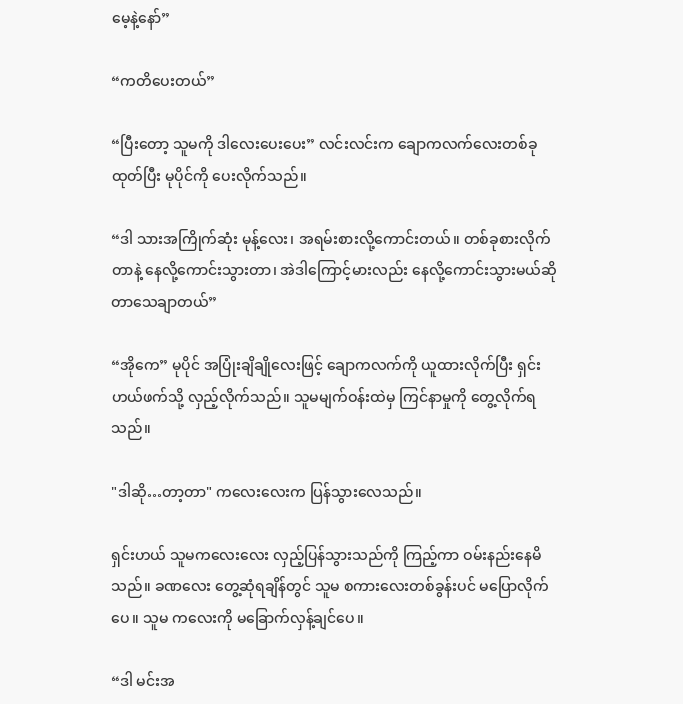မေ့နဲ့နော်”

“ကတိပေးတယ်”

“ပြီးတော့ သူမကို ဒါလေးပေးပေး” လင်းလင်းက ချောကလက်လေးတစ်ခု ထုတ်ပြီး မုပိုင်ကို ပေးလိုက်သည်။

“ဒါ သားအကြိုက်ဆုံး မုန့်လေး၊ အရမ်းစားလို့ကောင်းတယ်။ တစ်ခုစားလိုက်တာနဲ့ နေလို့ကောင်းသွားတာ၊ အဲဒါကြောင့်မားလည်း နေလို့ကောင်းသွားမယ်ဆိုတာသေချာတယ်”

“အိုကေ” မုပိုင် အပြုံးချိချိုလေးဖြင့် ချောကလက်ကို ယူထားလိုက်ပြီး ရှင်းဟယ်ဖက်သို့ လှည့်လိုက်သည်။ သူမမျက်ဝန်းထဲမှ ကြင်နာမှုကို တွေ့လိုက်ရသည်။

"ဒါဆို…တာ့တာ" ကလေးလေးက ပြန်သွားလေသည်။

ရှင်းဟယ် သူမကလေးလေး လှည့်ပြန်သွားသည်ကို ကြည့်ကာ ဝမ်းနည်းနေမိသည်။ ခဏလေး တွေ့ဆုံရချိန်တွင် သူမ စကားလေးတစ်ခွန်းပင် မပြောလိုက်ပေ။ သူမ ကလေးကို မခြောက်လှန့်ချင်ပေ။

“ဒါ မင်းအ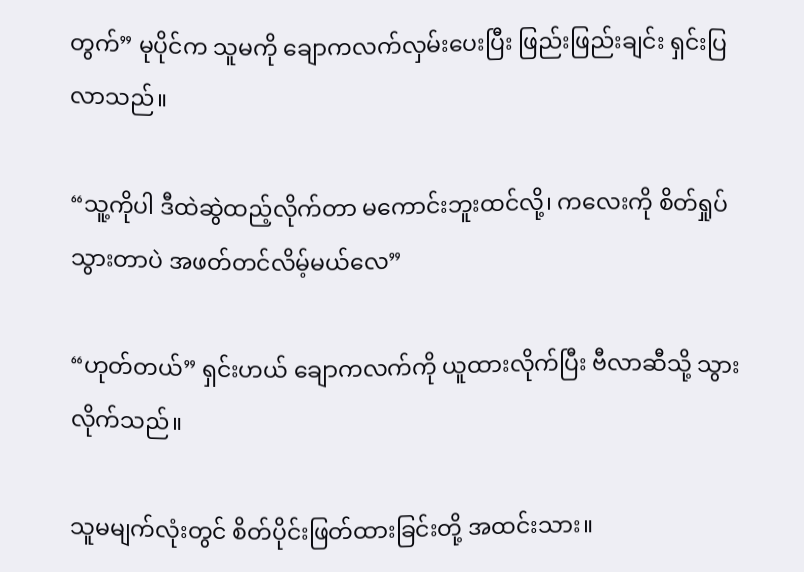တွက်” မုပိုင်က သူမကို ချောကလက်လှမ်းပေးပြီး ဖြည်းဖြည်းချင်း ရှင်းပြလာသည်။

“သူ့ကိုပါ ဒီထဲဆွဲထည့်လိုက်တာ မကောင်းဘူးထင်လို့၊ ကလေးကို စိတ်ရှုပ်သွားတာပဲ အဖတ်တင်လိမ့်မယ်လေ”

“ဟုတ်တယ်” ရှင်းဟယ် ချောကလက်ကို ယူထားလိုက်ပြီး ဗီလာဆီသို့ သွားလိုက်သည်။

သူမမျက်လုံးတွင် စိတ်ပိုင်းဖြတ်ထားခြင်းတို့ အထင်းသား။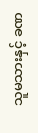သူမသားနှင့် ခဏ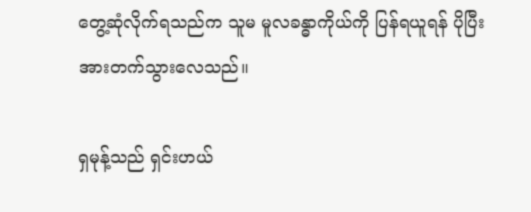တွေ့ဆုံလိုက်ရသည်က သူမ မူလခန္ဓာကိုယ်ကို ပြန်ရယူရန် ပိုပြီးအားတက်သွားလေသည်။

ရှမုန့်သည် ရှင်းဟယ်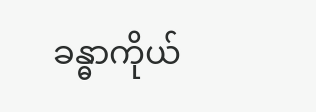ခန္ဓာကိုယ်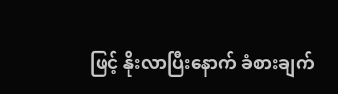ဖြင့် နိုးလာပြီးနောက် ခံစားချက်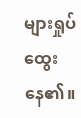များရှုပ်ထွေးနေ၏။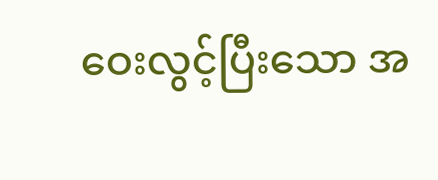ဝေးလွင့်ပြီးသော အ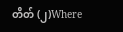တိတ် (၂)Where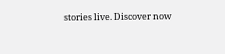stories live. Discover now